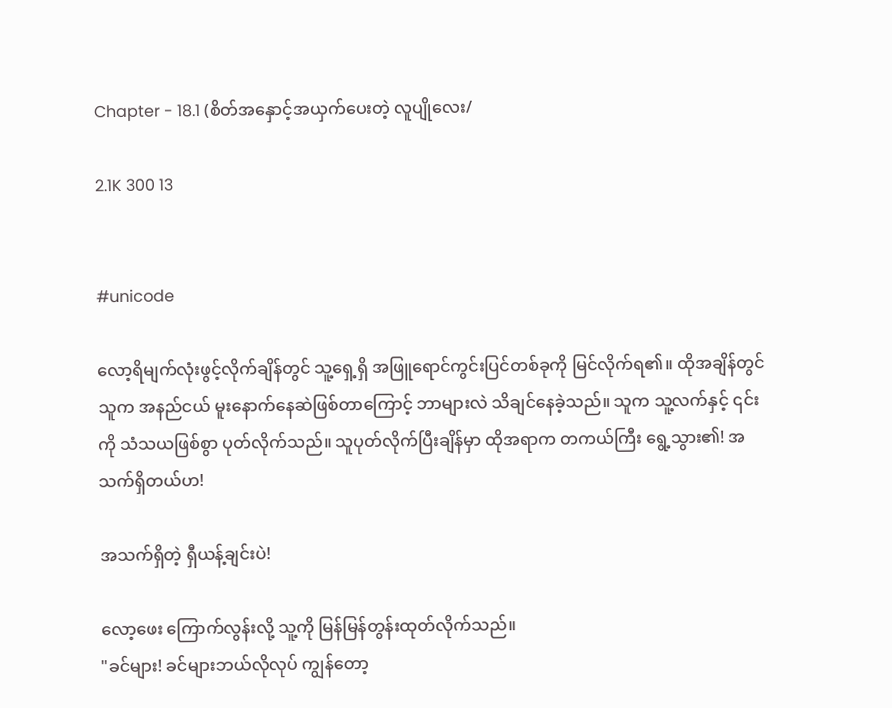Chapter - 18.1 (စိတ်အနှောင့်အယှက်ပေးတဲ့ လူပျိုလေး/

2.1K 300 13


#unicode

လော့ရိမျက်လုံးဖွင့်လိုက်ချိန်တွင် သူ့ရှေ့ရှိ အဖြူရောင်ကွင်းပြင်တစ်ခုကို မြင်လိုက်ရ၏။ ထိုအချိန်တွင် သူက အနည်ငယ် မူးနောက်နေဆဲဖြစ်တာကြောင့် ဘာများလဲ သိချင်နေခဲ့သည်။ သူက သူ့လက်နှင့် ၎င်းကို သံသယဖြစ်စွာ ပုတ်လိုက်သည်။ သူပုတ်လိုက်ပြီးချိန်မှာ ထိုအရာက တကယ်ကြီး ရွေ့သွား၏! အသက်ရှိတယ်ဟ!

အသက်ရှိတဲ့ ရှီယန့်ချင်းပဲ!

လော့ဖေး ကြောက်လွန်းလို့ သူ့ကို မြန်မြန်တွန်းထုတ်လိုက်သည်။
"ခင်များ! ခင်များဘယ်လိုလုပ် ကျွန်တော့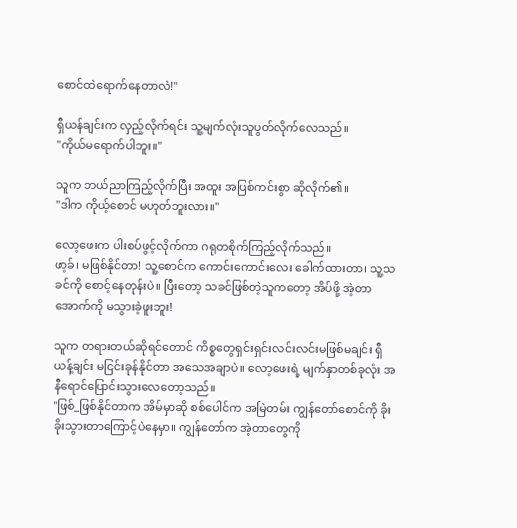စောင်ထဲရောက်နေတာလဲ!"

ရှီယန်ချင်းက လှည့်လိုက်ရင်း သူ့မျက်လုံးသူပွတ်လိုက်လေသည်။
"ကိုယ်မရောက်ပါဘူး။"

သူက ဘယ်ညာကြည့်လိုက်ပြီး အထူး အပြစ်ကင်းစွာ ဆိုလိုက်၏။
"ဒါက ကိုယ့်စောင် မဟုတ်ဘူးလား။"

လော့ဖေးက ပါးစပ်ဖွင့်လိုက်ကာ ဂရုတစိုက်ကြည့်လိုက်သည်။
ဖာ့ခ်၊ မဖြစ်နိုင်တာ! သူ့စောင်က ကောင်းကောင်းလေး ခေါက်ထားတာ၊ သူ့သခင်ကို စောင့်နေတုန်းပဲ။ ပြီးတော့ သခင်ဖြစ်တဲ့သူကတော့ အိပ်ဖို့ အဲ့တာအောက်ကို မသွားခဲ့ဖူးဘူး!

သူက တရားတယ်ဆိုရင်တောင် ကိစ္စတွေရှင်းရှင်းလင်းလင်းမဖြစ်မချင်း ရှီယန့်ချင်း မငြင်းခုန်နိုင်တာ အသေအချာပဲ။ လော့ဖေးရဲ့ မျက်နှာတစ်ခုလုံး အနီရောင်ပြောင်းသွားလေတော့သည်။
"ဖြစ်_ဖြစ်နိုင်တာက အိမ်မှာဆို စစ်ပေါင်က အမြဲတမ်း ကျွန်တော်စောင်ကို ခိုးခိုးသွားတာကြောင့်ပဲနေမှာ။ ကျွန်တော်က အဲ့တာတွေကို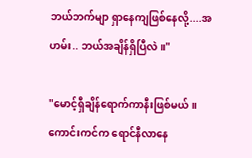ဘယ်ဘက်မျာ ရှာနေကျဖြစ်နေလို့....အဟမ်း.. ဘယ်အချိန်ရှိပြီလဲ။"

"မောင့်ရှီချိန်ရောက်ကာနီးဖြစ်မယ်။ ကောင်းကင်က ရောင်နီလာနေ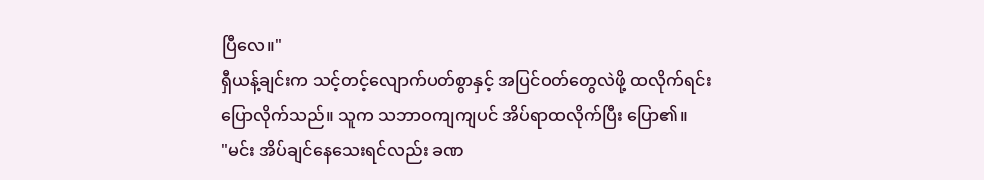ပြီလေ။"
ရှီယန့်ချင်းက သင့်တင့်လျောက်ပတ်စွာနှင့် အပြင်ဝတ်တွေလဲဖို့ ထလိုက်ရင်း ပြောလိုက်သည်။ သူက သဘာဝကျကျပင် အိပ်ရာထလိုက်ပြီး ပြော၏။
"မင်း အိပ်ချင်နေသေးရင်လည်း ခဏ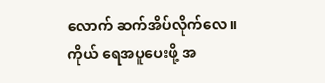လောက် ဆက်အိပ်လိုက်လေ။ ကိုယ် ရေအပူပေးဖို့ အ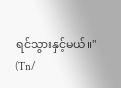ရင်သွားနှင့်မယ်။"
(Tn/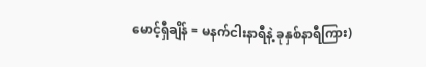မောင့်ရှီချိန် = မနက်ငါးနာရီနဲ့ ခုနှစ်နာရီကြား)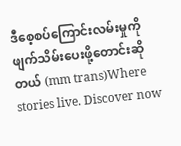ဒီစေ့‌စပ်ကြောင်းလမ်းမှုကို ဖျက်သိမ်းပေးဖို့တောင်းဆိုတယ် (mm trans)Where stories live. Discover now